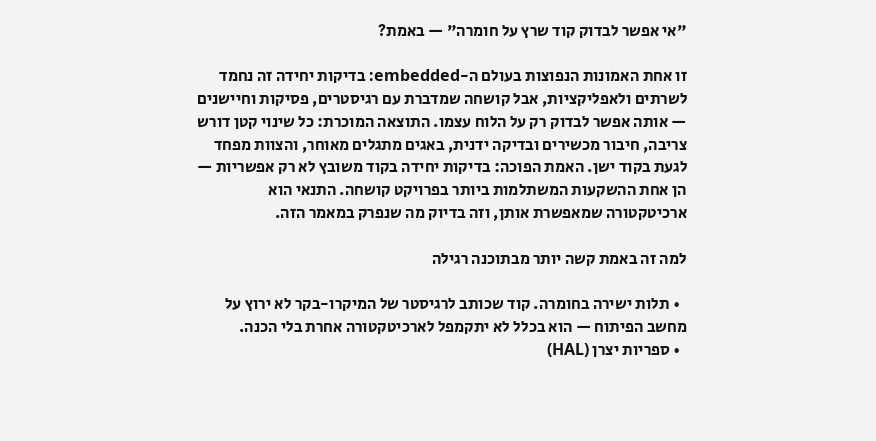"אי אפשר לבדוק קוד שרץ על חומרה" — באמת?

זו אחת האמונות הנפוצות בעולם ה-embedded: בדיקות יחידה זה נחמד לשרתים ולאפליקציות, אבל קושחה שמדברת עם רגיסטרים, פסיקות וחיישנים — אותה אפשר לבדוק רק על הלוח עצמו. התוצאה המוכרת: כל שינוי קטן דורש צריבה, חיבור מכשירים ובדיקה ידנית, באגים מתגלים מאוחר, והצוות מפחד לגעת בקוד ישן. האמת הפוכה: בדיקות יחידה בקוד משובץ לא רק אפשריות — הן אחת ההשקעות המשתלמות ביותר בפרויקט קושחה. התנאי הוא ארכיטקטורה שמאפשרת אותן, וזה בדיוק מה שנפרק במאמר הזה.

למה זה באמת קשה יותר מבתוכנה רגילה

  • תלות ישירה בחומרה. קוד שכותב לרגיסטר של המיקרו-בקר לא ירוץ על מחשב הפיתוח — הוא בכלל לא יתקמפל לארכיטקטורה אחרת בלי הכנה.
  • ספריות יצרן (HAL)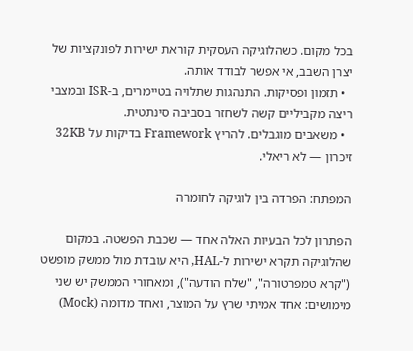בכל מקום. כשהלוגיקה העסקית קוראת ישירות לפונקציות של יצרן השבב, אי אפשר לבודד אותה.
  • תזמון ופסיקות. התנהגות שתלויה בטיימרים, ב-ISR ובמצבי ריצה מקביליים קשה לשחזר בסביבה סינתטית.
  • משאבים מוגבלים. להריץ Framework בדיקות על 32KB זיכרון — לא ריאלי.

המפתח: הפרדה בין לוגיקה לחומרה

הפתרון לכל הבעיות האלה אחד — שכבת הפשטה. במקום שהלוגיקה תקרא ישירות ל-HAL, היא עובדת מול ממשק מופשט ("קרא טמפרטורה", "שלח הודעה"), ומאחורי הממשק יש שני מימושים: אחד אמיתי שרץ על המוצר, ואחד מדומה (Mock)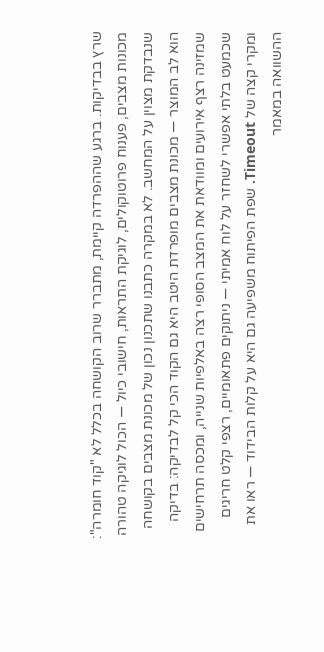שרץ בבדיקות. ברגע שההפרדה קיימת, מתברר שרוב הקושחה בכלל לא "קוד חומרה": מכונות מצבים, פענוח פרוטוקולים, לוגיקת התראות, חישובי כיול — הכול לוגיקה טהורה שנבדקת מצוין על המחשב. לא במקרה כתבנו שתכנון נכון של מכונת מצבים בקושחה הוא לב המוצר — מכונת מצבים מופרדת היטב היא גם הקוד הכי קל לבדיקה: בדיקה שמזינה רצף אירועים ומוודאת את המצב הסופי רצה באלפיות שנייה, ומכסה תרחישים שכמעט בלתי אפשרי לשחזר על לוח אמיתי — ניתוקים פתאומיים, רצפי קלט חריגים ומקרי קצה של Timeout. שפת הפיתוח משפיעה גם היא על קלות הבידוד — ראו את ההשוואה במאמר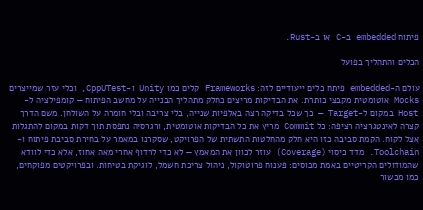פיתוח embedded ב-C או ב-Rust.

הכלים והתהליך בפועל

עולם ה-embedded פיתח כלים ייעודיים לזה: Frameworks קלים כמו Unity ו-CppUTest, וכלי עזר שמייצרים Mocks אוטומטית מקבצי כותרת. את הבדיקות מריצים כחלק מתהליך הבנייה על מחשב הפיתוח — קומפילציה ל-Host במקום ל-Target — כך שכל בדיקה רצה באלפיות שנייה, בלי צריבה ובלי חומרה על השולחן. משם הדרך קצרה לאינטגרציה רציפה: כל Commit מריץ את כל הבדיקות אוטומטית, ורגרסיה נתפסת תוך דקות במקום להתגלות אצל לקוח. הקמת סביבה כזו היא חלק מהחלטות התשתית של הפרויקט, שסקרנו במאמר על בחירת סביבת פיתוח ו-Toolchain. מדד כיסוי (Coverage) עוזר לכוון את המאמץ — לא כדי לרדוף אחרי מאה אחוז, אלא כדי לוודא שהמודולים הקריטיים באמת מכוסים: פענוח פרוטוקול, ניהול צריכת חשמל, לוגיקת בטיחות. ובפרויקטים מפוקחים, כמו מכשור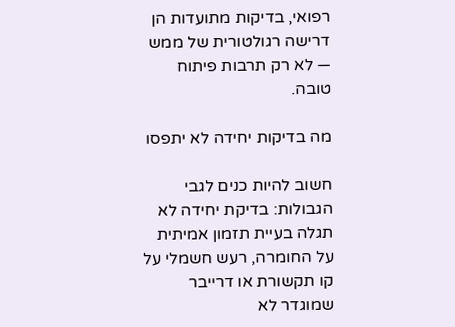רפואי, בדיקות מתועדות הן דרישה רגולטורית של ממש — לא רק תרבות פיתוח טובה.

מה בדיקות יחידה לא יתפסו

חשוב להיות כנים לגבי הגבולות: בדיקת יחידה לא תגלה בעיית תזמון אמיתית על החומרה, רעש חשמלי על קו תקשורת או דרייבר שמוגדר לא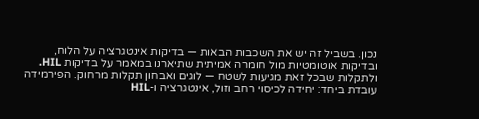נכון. בשביל זה יש את השכבות הבאות — בדיקות אינטגרציה על הלוח, ובדיקות אוטומטיות מול חומרה אמיתית שתיארנו במאמר על בדיקות HIL. ולתקלות שבכל זאת מגיעות לשטח — לוגים ואבחון תקלות מרחוק. הפירמידה עובדת ביחד: יחידה לכיסוי רחב וזול, אינטגרציה ו-HIL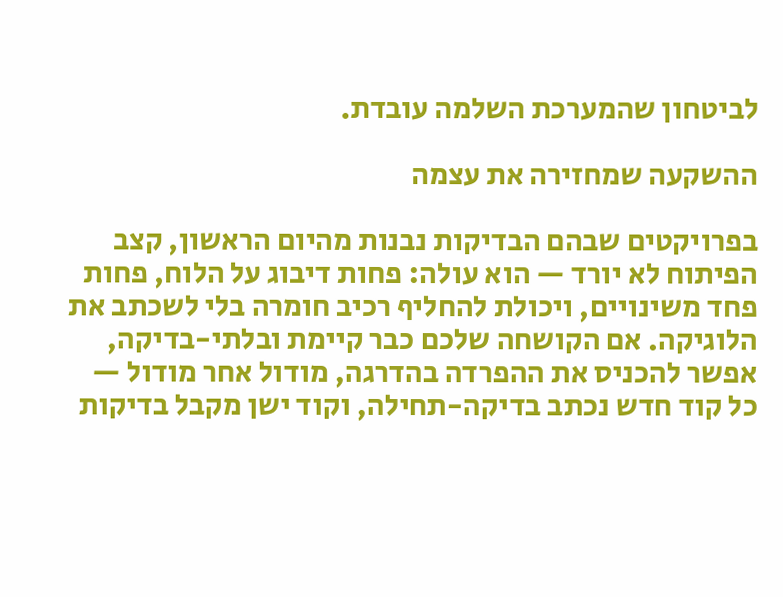לביטחון שהמערכת השלמה עובדת.

ההשקעה שמחזירה את עצמה

בפרויקטים שבהם הבדיקות נבנות מהיום הראשון, קצב הפיתוח לא יורד — הוא עולה: פחות דיבוג על הלוח, פחות פחד משינויים, ויכולת להחליף רכיב חומרה בלי לשכתב את הלוגיקה. אם הקושחה שלכם כבר קיימת ובלתי-בדיקה, אפשר להכניס את ההפרדה בהדרגה, מודול אחר מודול — כל קוד חדש נכתב בדיקה-תחילה, וקוד ישן מקבל בדיקות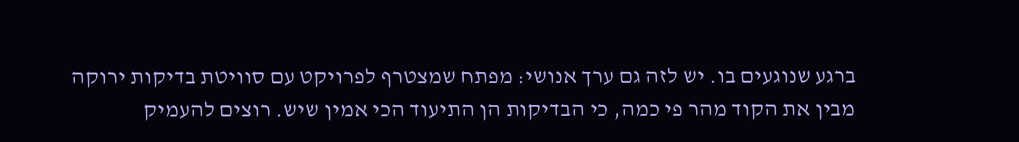ברגע שנוגעים בו. יש לזה גם ערך אנושי: מפתח שמצטרף לפרויקט עם סוויטת בדיקות ירוקה מבין את הקוד מהר פי כמה, כי הבדיקות הן התיעוד הכי אמין שיש. רוצים להעמיק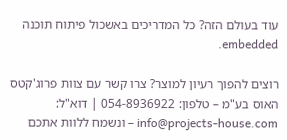עוד בעולם הזה? כל המדריכים באשכול פיתוח תוכנה embedded.

רוצים להפוך רעיון למוצר? צרו קשר עם צוות פרוג'קטס האוס בע"מ – טלפון: 054-8936922 | דוא"ל: info@projects-house.com – ונשמח ללוות אתכם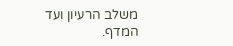משלב הרעיון ועד המדף.